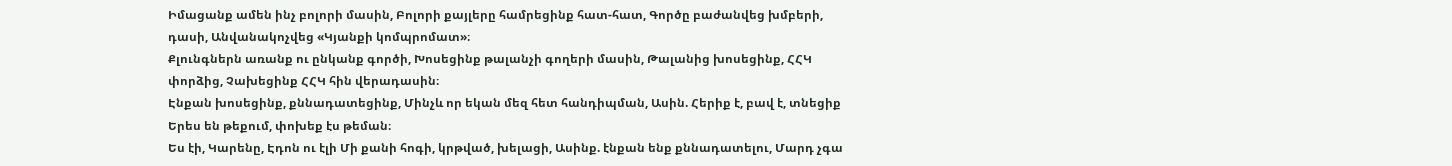Իմացանք ամեն ինչ բոլորի մասին, Բոլորի քայլերը համրեցինք հատ-հատ, Գործը բաժանվեց խմբերի, դասի, Անվանակոչվեց «Կյանքի կոմպրոմատ»։
Քլունգներն առանք ու ընկանք գործի, Խոսեցինք թալանչի գողերի մասին, Թալանից խոսեցինք, ՀՀԿ փորձից, Չախեցինք ՀՀԿ հին վերադասին։
Էնքան խոսեցինք, քննադատեցինք, Մինչև որ եկան մեզ հետ հանդիպման, Ասին. Հերիք է, բավ է, տնեցիք Երես են թեքում, փոխեք էս թեման։
Ես էի, Կարենը, Էդոն ու էլի Մի քանի հոգի, կրթված, խելացի, Ասինք. էնքան ենք քննադատելու, Մարդ չգա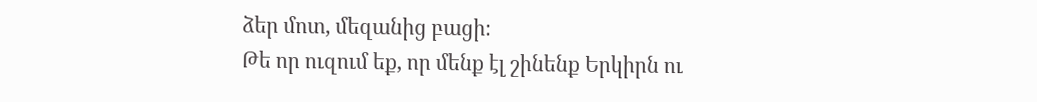ձեր մոտ, մեզանից բացի։
Թե որ ուզում եք, որ մենք էլ շինենք Երկիրն ու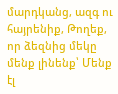մարդկանց, ազգ ու հայրենիք, Թողեք, որ ձեզնից մեկը մենք լինենք՝ Մենք էլ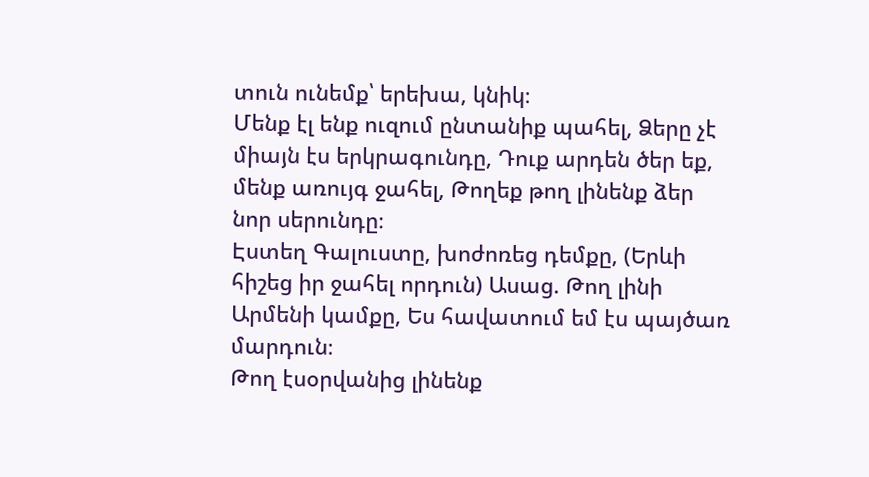տուն ունեմք՝ երեխա, կնիկ։
Մենք էլ ենք ուզում ընտանիք պահել, Ձերը չէ միայն էս երկրագունդը, Դուք արդեն ծեր եք, մենք առույգ ջահել, Թողեք թող լինենք ձեր նոր սերունդը։
Էստեղ Գալուստը, խոժոռեց դեմքը, (Երևի հիշեց իր ջահել որդուն) Ասաց. Թող լինի Արմենի կամքը, Ես հավատում եմ էս պայծառ մարդուն։
Թող էսօրվանից լինենք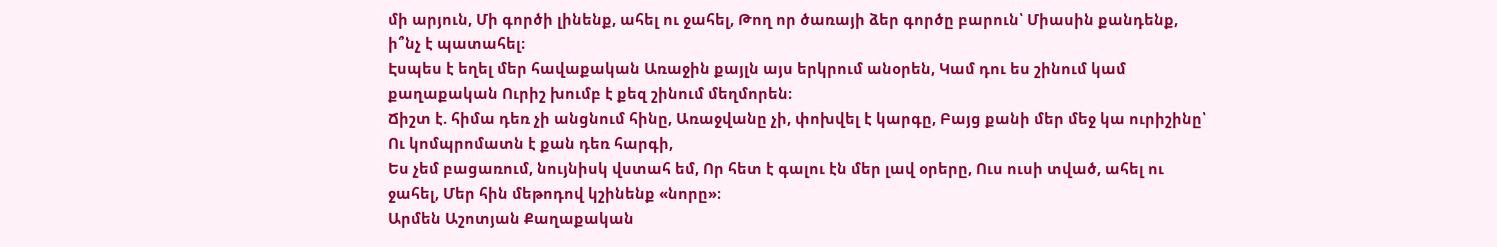մի արյուն, Մի գործի լինենք, ահել ու ջահել, Թող որ ծառայի ձեր գործը բարուն՝ Միասին քանդենք, ի՞նչ է պատահել։
Էսպես է եղել մեր հավաքական Առաջին քայլն այս երկրում անօրեն, Կամ դու ես շինում կամ քաղաքական Ուրիշ խումբ է քեզ շինում մեղմորեն։
Ճիշտ է. հիմա դեռ չի անցնում հինը, Առաջվանը չի, փոխվել է կարգը, Բայց քանի մեր մեջ կա ուրիշինը՝ Ու կոմպրոմատն է քան դեռ հարգի,
Ես չեմ բացառում, նույնիսկ վստահ եմ, Որ հետ է գալու էն մեր լավ օրերը, Ուս ուսի տված, ահել ու ջահել, Մեր հին մեթոդով կշինենք «նորը»։
Արմեն Աշոտյան Քաղաքական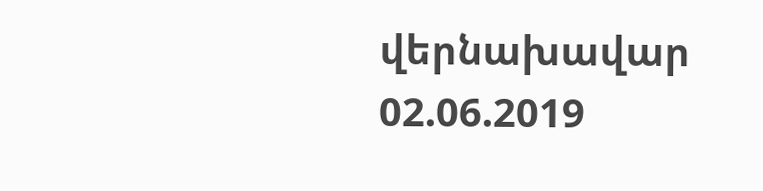վերնախավար
02.06.2019